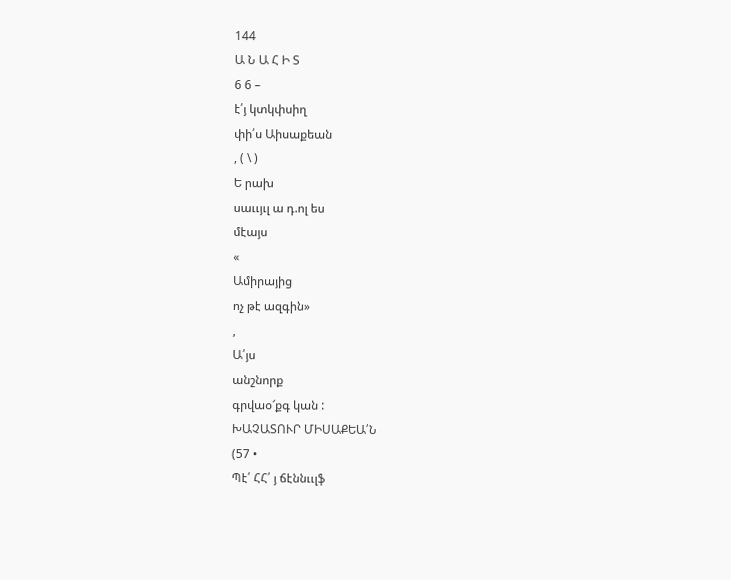144
Ա Ն Ա Հ Ի Տ
6 6 –
է՛յ կտկփսիղ
փի՛ս Աիսաքեան
, ( \ )
Ե րախ
սաււյւլ ա դ.ոլ ես
մէայս
«
Ամիրայից
ոչ թէ ազգին»
,
Ա՛յս
անշնորք
գրվաօ՜քգ կան :
ԽԱՉԱՏՈՒՐ ՄԻՍԱՔԵԱ՛Ն
(57 •
Պէ՛ ՀՀ՛ յ ճէննււլֆ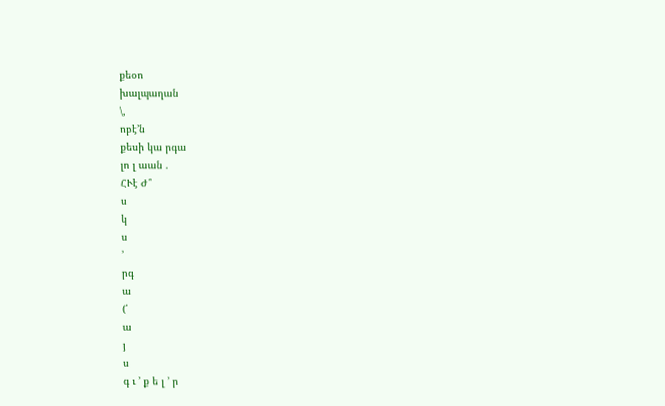քեօո
խալպաղան
\,
ոբէ՚ն
քեսի կա րգա
լո լ աան .
ՀՒէ Ժ՞
ս
կ
ս
՚
րգ
ա
(՛
ա
յ
ս
գ ւ ՚ ք ե լ ՚ ր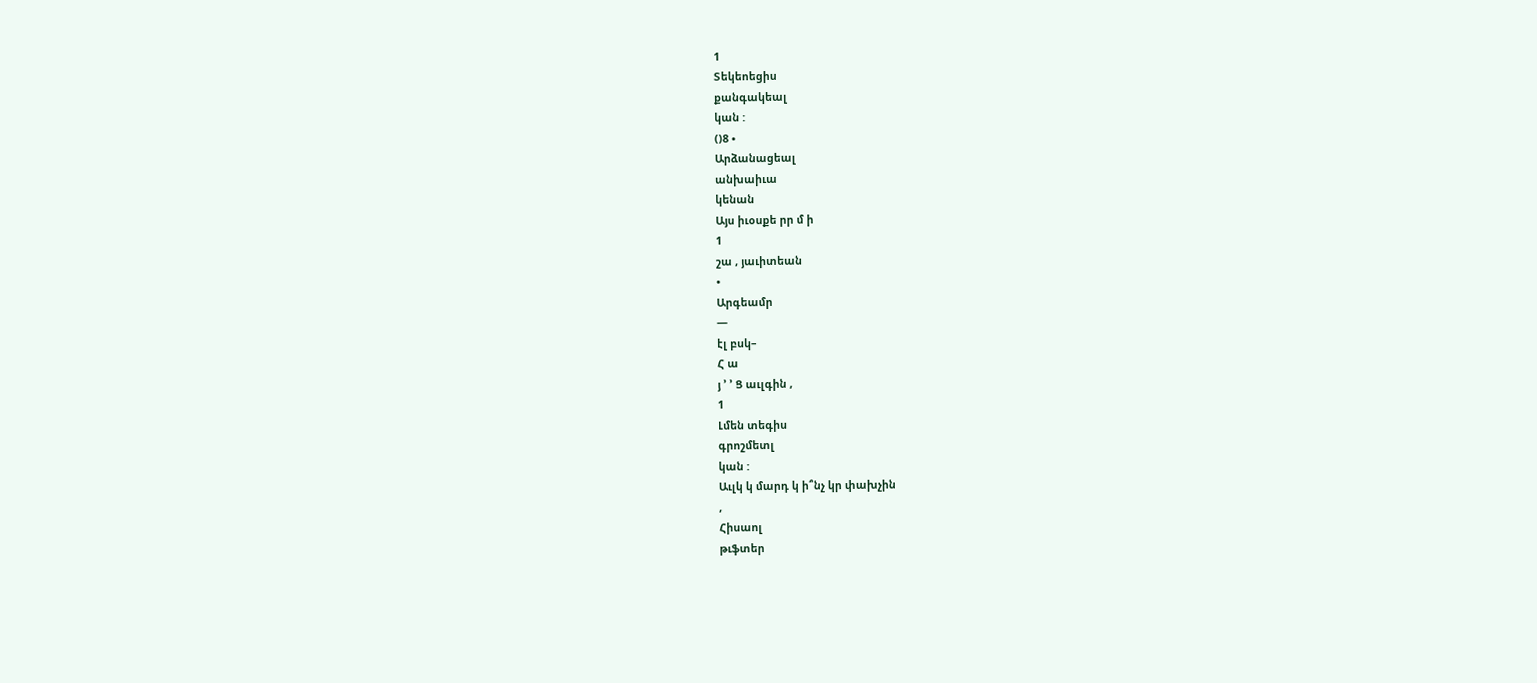1
Տեկեոեցիս
քանգակեալ
կան :
()8 •
Արձանացեալ
անխաիւա
կենան
Այս իւօսքե րր մ ի
1
շա , յաւիտեան
•
Արգեամր
—
էլ բսկ–
Հ ա
յ ՚ ՚ Ց աւլգին ,
1
Լմեն տեգիս
գրոշմետլ
կան :
Աւլկ կ մարդ կ ի՞նչ կր փախչին
,
Հիսաոլ
թւֆտեր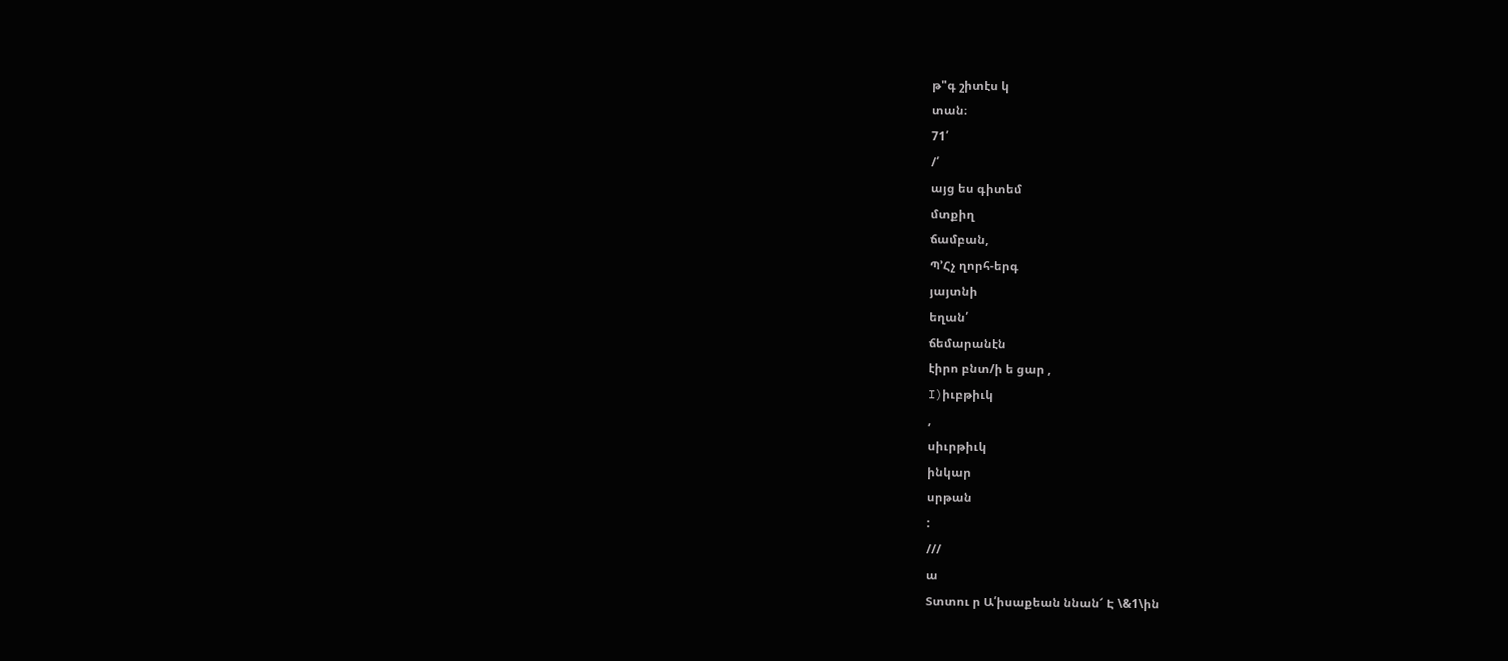թ"գ շիտէս կ
տան։
71՛
/՛
այց ես գիտեմ
մտքիղ
ճամբան,
Պ՚Հչ ղորհ-երգ
յայտնի
եղան՛
ճեմարանէն
էիրո բնտ/ի ե ցար ,
I)իւբթիւկ
,
սիւրթիւկ
ինկար
սրթան
:
///
ա
Տտտու ր Ա՛իսաքեան ննան՜ Է \&1\ին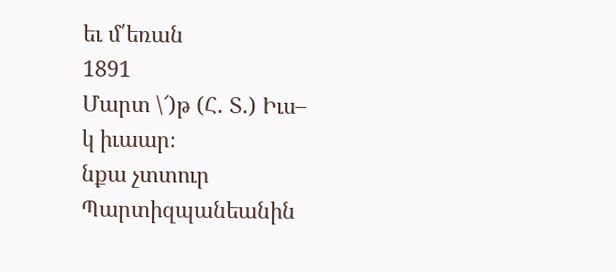եւ մ՛եռան
1891
Մարտ \՜)թ (Հ. Տ.) Իւս–
կ իւաար։
նքա չտտուր
Պարտիզպանեանին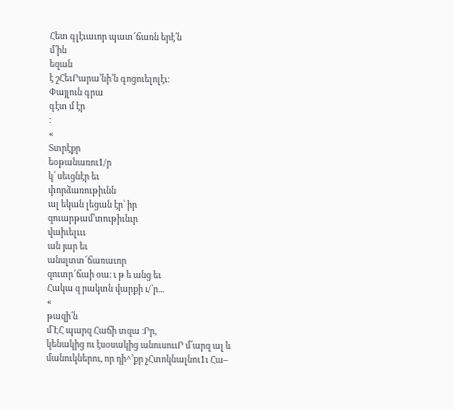Հետ գլէւաւոր պատ՜ճառն երէ՛ն
մ՛ին
եզան
է շՀեւՐարա՚նի՚ն գոցուելոլէւ։
Փայլուն գրա
գէտ մ էր
։
«
Տտրէքր
եօթանառու1/ր
կ՛ սեւցնէր եւ
փորձառութիւնն
ալ եկան լեցան էր՝ իր
զուարթամ՚տութիւնւր
վաիւելւււ
ան յար եւ
անսլտտ՜ճառաւոր
զուտր՜ճաի օա։ ւ թ ե անց եւ
Հակա զ րակտն վարքի ւ/՝ր...
«
թազի՛ն
մ՝ԷՀ պարզ Հաճի տզա ։Րր,
կենակից ու էսօսակից անուսոււՐ մ՛արզ ալ և
մանուկներու, որ դի^՚քր չՀտոկնալնու1ւ Հա–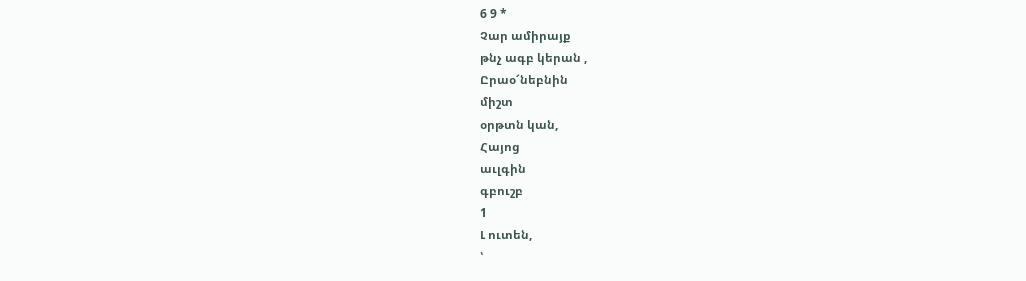6 9 *
Չար ամիրայք
թնչ ագբ կերան ,
Ըրաօ՜նեբնին
միշտ
օրթտն կան,
Հայոց
աւլգին
գբուշբ
1
Լ ուտեն,
՝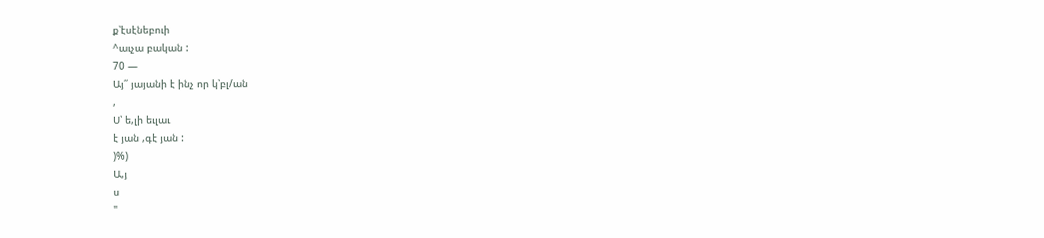ք՝էսէնեբուի
^աւչա բական :
70 —
Այ՛՛ յայանի է ինչ որ կ՝բլ/ան
,
Ս՝ ե,լի եւլաւ
է յան ,գէ յան :
)%)
Ա,յ
ս
"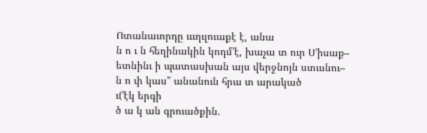Ոտանաւորդը ւււղւլուաքէ է, անա
ն ո ւ ն հեղինակին կոդմ՚է, խաչա տ ուր Ս՚իսաք–
ետնինւ ի պատասխան այս վերջնոյն ստւսնու–
ն ո փ կաս" անանուն հրա տ արակած
ւ(՚էկ երգի
ծ ա կ ան գրուածքին.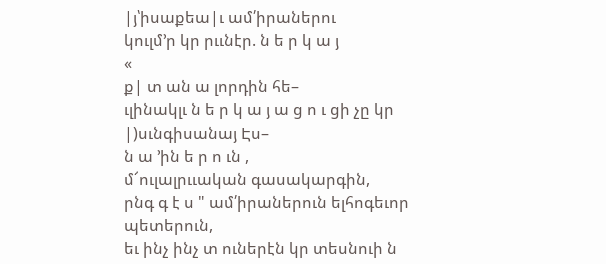|յ՝իսաքեա|ւ ամ՛իրաներու
կուլմ՚ր կր րււնէր. ն ե ր կ ա յ
«
ք| տ ան ա լորդին հե–
ւլինակլւ ն ե ր կ ա յ ա ց ո ւ ցի չը կր |)սւնգիսանայ Էս–
ն ա ՚ին ե ր ո ւն ,
մ՜ուլալրււական գասակարգին,
րնգ գ է ս " ամ՛իրաներուն ելհոգեւոր պետերուն,
եւ ինչ ինչ տ ուներէն կր տեսնուի ն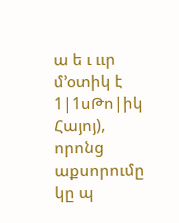ա ե ւ ււր
մ՚օտիկ է 1|1սԹո|իկ Հայոյ), որոնց աքսորումը
կը պ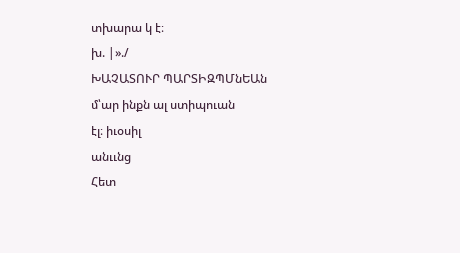տխարա կ է։
խ. |»./
ԽԱՉԱՏՈՒՐ ՊԱՐՏԻԶՊՄնԵԱն
մ՝ար ինքն ալ ստիպուան
էլ։ իւօսիլ
անււնց
Հետ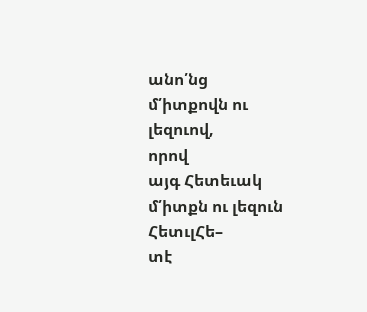անո՛նց
մ՛իտքովն ու լեզուով,
որով
այգ Հետեւակ
մ՛իտքն ու լեզուն
ՀետւլՀե–
տէ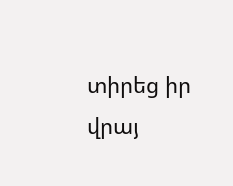տիրեց իր վրայ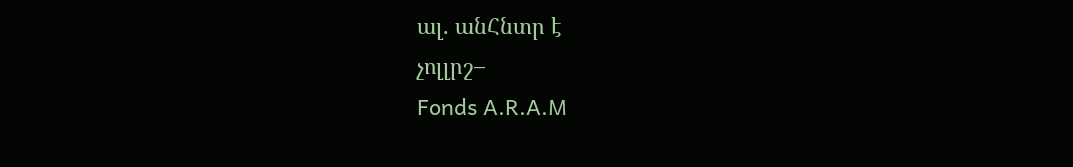ալ. անՀնտր է
չոլլրշ–
Fonds A.R.A.M